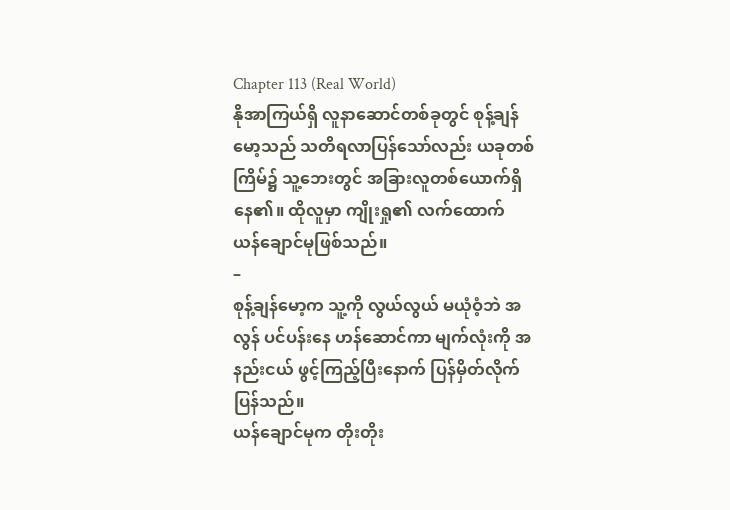Chapter 113 (Real World)
နိုအာကြယ်ရှိ လူနာဆောင်တစ်ခုတွင် စုန့်ချန်မော့သည် သတိရလာပြန်သော်လည်း ယခုတစ်ကြိမ်၌ သူ့ဘေးတွင် အခြားလူတစ်ယောက်ရှိနေ၏။ ထိုလူမှာ ကျိုးရှု၏ လက်ထောက် ယန်ချောင်မုဖြစ်သည်။
–
စုန့်ချန်မော့က သူ့ကို လွယ်လွယ် မယုံဝံ့ဘဲ အလွန် ပင်ပန်းနေ ဟန်ဆောင်ကာ မျက်လုံးကို အနည်းငယ် ဖွင့်ကြည့်ပြီးနောက် ပြန်မှိတ်လိုက် ပြန်သည်။
ယန်ချောင်မုက တိုးတိုး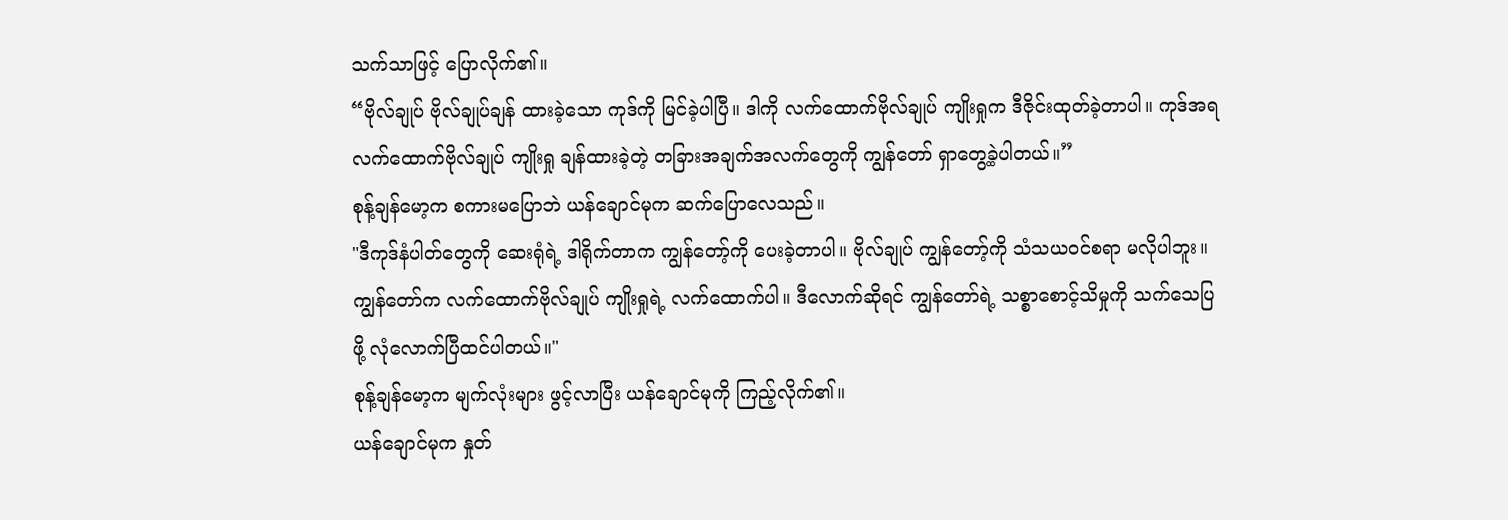သက်သာဖြင့် ပြောလိုက်၏။
“ဗိုလ်ချုပ် ဗိုလ်ချုပ်ချန် ထားခဲ့သော ကုဒ်ကို မြင်ခဲ့ပါပြီ။ ဒါကို လက်ထောက်ဗိုလ်ချုပ် ကျိုးရှုက ဒီဇိုင်းထုတ်ခဲ့တာပါ။ ကုဒ်အရ လက်ထောက်ဗိုလ်ချုပ် ကျိုးရှု ချန်ထားခဲ့တဲ့ တခြားအချက်အလက်တွေကို ကျွန်တော် ရှာတွေ့ခဲ့ပါတယ်။”
စုန့်ချန်မော့က စကားမပြောဘဲ ယန်ချောင်မုက ဆက်ပြောလေသည်။
"ဒီကုဒ်နံပါတ်တွေကို ဆေးရုံရဲ့ ဒါရိုက်တာက ကျွန်တော့်ကို ပေးခဲ့တာပါ။ ဗိုလ်ချုပ် ကျွန်တော့်ကို သံသယဝင်စရာ မလိုပါဘူး။ ကျွန်တော်က လက်ထောက်ဗိုလ်ချုပ် ကျိုးရှုရဲ့ လက်ထောက်ပါ။ ဒီလောက်ဆိုရင် ကျွန်တော်ရဲ့ သစ္စာစောင့်သိမှုကို သက်သေပြဖို့ လုံလောက်ပြီထင်ပါတယ်။"
စုန့်ချန်မော့က မျက်လုံးများ ဖွင့်လာပြီး ယန်ချောင်မုကို ကြည့်လိုက်၏။
ယန်ချောင်မုက နှုတ်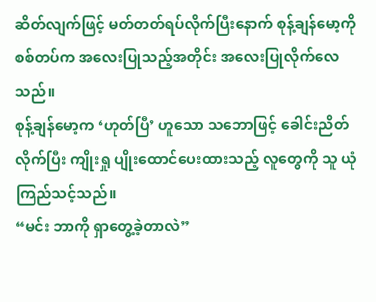ဆိတ်လျက်ဖြင့် မတ်တတ်ရပ်လိုက်ပြီးနောက် စုန့်ချန်မော့ကို စစ်တပ်က အလေးပြုသည့်အတိုင်း အလေးပြုလိုက်လေသည်။
စုန့်ချန်မော့က ‘ဟုတ်ပြီ’ ဟူသော သဘောဖြင့် ခေါင်းညိတ်လိုက်ပြီး ကျိုးရှု ပျိုးထောင်ပေးထားသည့် လူတွေကို သူ ယုံကြည်သင့်သည်။
“မင်း ဘာကို ရှာတွေ့ခဲ့တာလဲ”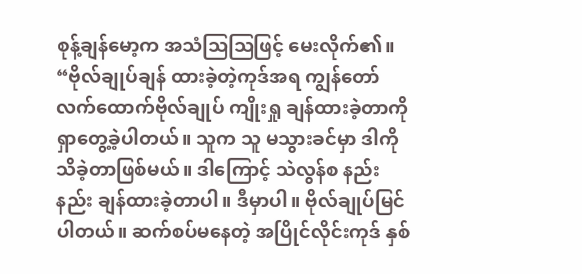စုန့်ချန်မော့က အသံဩဩဖြင့် မေးလိုက်၏။
“ဗိုလ်ချုပ်ချန် ထားခဲ့တဲ့ကုဒ်အရ ကျွန်တော် လက်ထောက်ဗိုလ်ချုပ် ကျိုးရှု ချန်ထားခဲ့တာကို ရှာတွေ့ခဲ့ပါတယ်။ သူက သူ မသွားခင်မှာ ဒါကို သိခဲ့တာဖြစ်မယ်။ ဒါကြောင့် သဲလွန်စ နည်းနည်း ချန်ထားခဲ့တာပါ။ ဒီမှာပါ။ ဗိုလ်ချုပ်မြင်ပါတယ်။ ဆက်စပ်မနေတဲ့ အပြိုင်လိုင်းကုဒ် နှစ်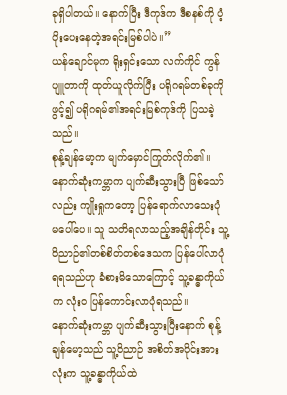ခုရှိပါတယ်။ နောက်ပြီး ဒီကုဒ်က ဒီစနစ်ကို ပံ့ပိုးပေးနေတဲ့အရင်းမြစ်ပါပဲ။”
ယန်ချောင်မုက ရိုးရှင်းသော လက်ကိုင် ကွန်ပျူတာကို ထုတ်ယူလိုက်ပြီး ပရိုဂရမ်တစ်ခုကို ဖွင့်၍ ပရိုဂရမ်၏အရင်းမြစ်ကုဒ်ကို ပြသခဲ့သည်။
စုန့်ချန်မော့က မျက်မှောင်ကြုတ်လိုက်၏။ နောက်ဆုံးကမ္ဘာက ပျက်ဆီးသွားပြီ ဖြစ်သော်လည်း ကျိုးရှုကတော့ ပြန်ရောက်လာသေးပုံ မပေါ်ပေ။ သူ သတိရလာသည့်အချိန်တိုင်း သူ့ဝိညာဉ်၏တစ်စိတ်တစ်ဒေသက ပြန်ပေါ်လာပုံရရသည်ဟု ခံစားမိသောကြောင့် သူ့ခန္ဓာကိုယ်က လုံးဝ ပြန်ကောင်းလာပုံရသည်။
နောက်ဆုံးကမ္ဘာ ပျက်ဆီးသွားပြီးနောက် စုန့်ချန်မော့သည် သူ့ဝိညာဉ် အစိတ်အပိုင်းအားလုံးက သူ့ခန္ဓာကိုယ်ထဲ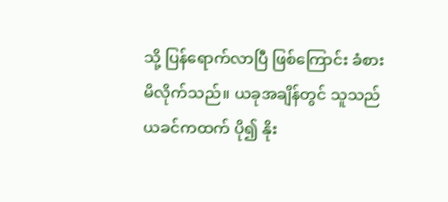သို့ ပြန်ရောက်လာပြီ ဖြစ်ကြောင်း ခံစားမိလိုက်သည်။ ယခုအချိန်တွင် သူသည် ယခင်ကထက် ပို၍ နိုး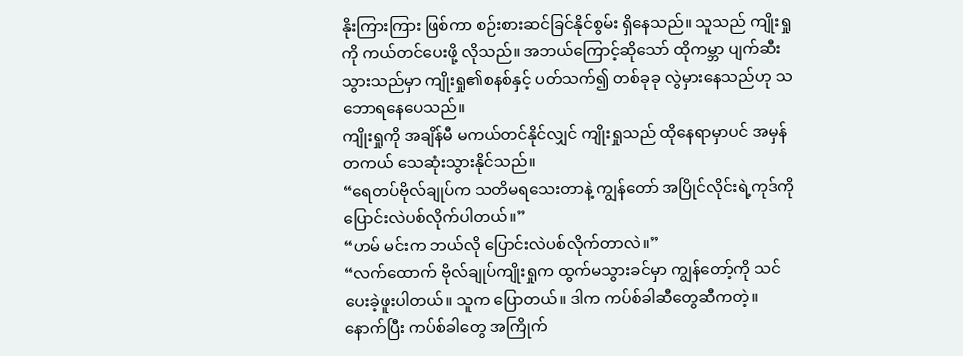နိုးကြားကြား ဖြစ်ကာ စဉ်းစားဆင်ခြင်နိုင်စွမ်း ရှိနေသည်။ သူသည် ကျိုးရှုကို ကယ်တင်ပေးဖို့ လိုသည်။ အဘယ်ကြောင့်ဆိုသော် ထိုကမ္ဘာ ပျက်ဆီးသွားသည်မှာ ကျိုးရှု၏စနစ်နှင့် ပတ်သက်၍ တစ်ခုခု လွဲမှားနေသည်ဟု သဘောရနေပေသည်။
ကျိုးရှုကို အချိန်မီ မကယ်တင်နိုင်လျှင် ကျိုးရှုသည် ထိုနေရာမှာပင် အမှန်တကယ် သေဆုံးသွားနိုင်သည်။
“ရေတပ်ဗိုလ်ချုပ်က သတိမရသေးတာနဲ့ ကျွန်တော် အပြိုင်လိုင်းရဲ့ကုဒ်ကို ပြောင်းလဲပစ်လိုက်ပါတယ်။”
“ဟမ် မင်းက ဘယ်လို ပြောင်းလဲပစ်လိုက်တာလဲ။”
“လက်ထောက် ဗိုလ်ချုပ်ကျိုးရှုက ထွက်မသွားခင်မှာ ကျွန်တော့်ကို သင်ပေးခဲ့ဖူးပါတယ်။ သူက ပြောတယ်။ ဒါက ကပ်စ်ခါဆီတွေဆီကတဲ့။ နောက်ပြီး ကပ်စ်ခါတွေ အကြိုက်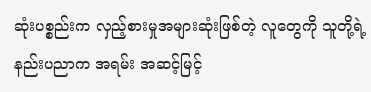ဆုံးပစ္စည်းက လှည့်စားမှုအများဆုံးဖြစ်တဲ့ လူတွေကို သူတို့ရဲ့နည်းပညာက အရမ်း အဆင့်မြင့်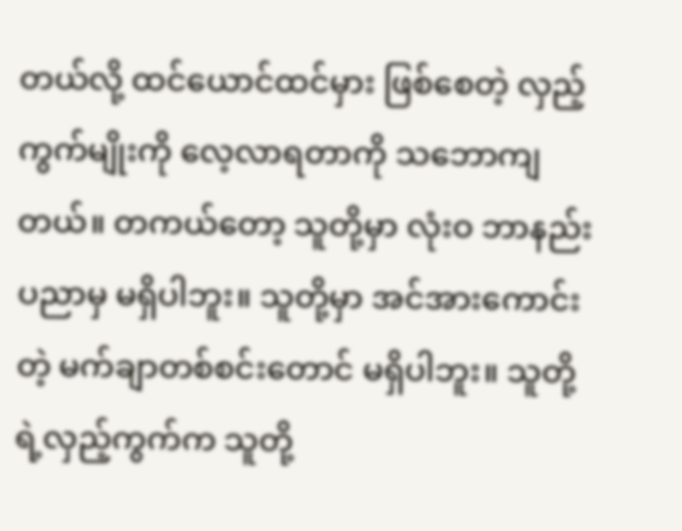တယ်လို့ ထင်ယောင်ထင်မှား ဖြစ်စေတဲ့ လှည့်ကွက်မျိုးကို လေ့လာရတာကို သဘောကျတယ်။ တကယ်တော့ သူတို့မှာ လုံးဝ ဘာနည်းပညာမှ မရှိပါဘူး။ သူတို့မှာ အင်အားကောင်းတဲ့ မက်ချာတစ်စင်းတောင် မရှိပါဘူး။ သူတို့ရဲ့လှည့်ကွက်က သူတို့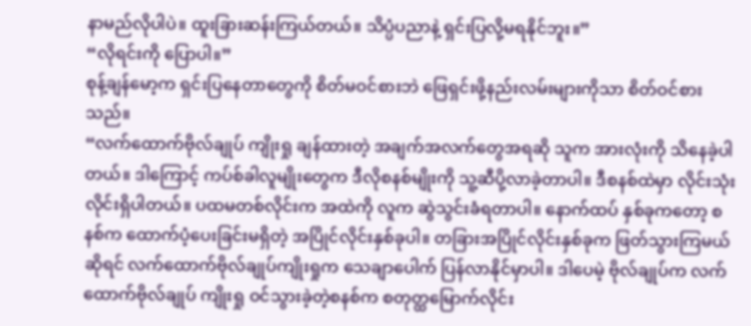နာမည်လိုပါပဲ။ ထူးခြားဆန်းကြယ်တယ်။ သိပ္ပံပညာနဲ့ ရှင်းပြလို့မရနိုင်ဘူး။”
“လိုရင်းကို ပြောပါ။”
စုန့်ချန်မော့က ရှင်းပြနေတာတွေကို စိတ်မဝင်စားဘဲ ဖြေရှင်းဖို့နည်းလမ်းများကိုသာ စိတ်ဝင်စားသည်။
“လက်ထောက်ဗိုလ်ချုပ် ကျိုးရှု ချန်ထားတဲ့ အချက်အလက်တွေအရဆို သူက အားလုံးကို သိနေခဲ့ပါတယ်။ ဒါကြောင့် ကပ်စ်ခါလူမျိုးတွေက ဒီလိုစနစ်မျိုးကို သူ့ဆီပို့လာခဲ့တာပါ။ ဒီစနစ်ထဲမှာ လိုင်းသုံးလိုင်းရှိပါတယ်။ ပထမတစ်လိုင်းက အထဲကို လူက ဆွဲသွင်းခံရတာပါ။ နောက်ထပ် နှစ်ခုကတော့ စနစ်က ထောက်ပံ့ပေးခြင်းမရှိတဲ့ အပြိုင်လိုင်းနှစ်ခုပါ။ တခြားအပြိုင်လိုင်းနှစ်ခုက ဖြတ်သွားကြမယ်ဆိုရင် လက်ထောက်ဗိုလ်ချုပ်ကျိုးရှုက သေချာပေါက် ပြန်လာနိုင်မှာပါ။ ဒါပေမဲ့ ဗိုလ်ချုပ်က လက်ထောက်ဗိုလ်ချုပ် ကျိုးရှု ဝင်သွားခဲ့တဲ့စနစ်က စတုတ္ထမြောက်လိုင်း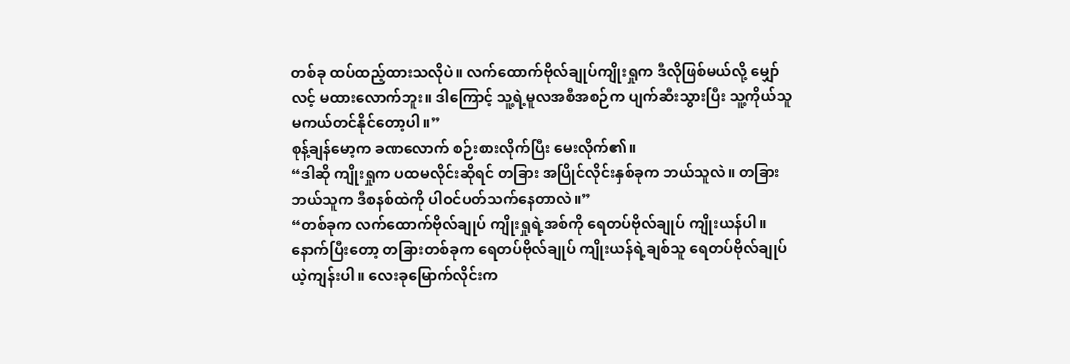တစ်ခု ထပ်ထည့်ထားသလိုပဲ။ လက်ထောက်ဗိုလ်ချုပ်ကျိုးရှုက ဒီလိုဖြစ်မယ်လို့ မျှော်လင့် မထားလောက်ဘူး။ ဒါကြောင့် သူ့ရဲ့မူလအစီအစဉ်က ပျက်ဆီးသွားပြီး သူ့ကိုယ်သူ မကယ်တင်နိုင်တော့ပါ။”
စုန့်ချန်မော့က ခဏလောက် စဉ်းစားလိုက်ပြီး မေးလိုက်၏။
“ဒါဆို ကျိုးရှုက ပထမလိုင်းဆိုရင် တခြား အပြိုင်လိုင်းနှစ်ခုက ဘယ်သူလဲ။ တခြားဘယ်သူက ဒီစနစ်ထဲကို ပါဝင်ပတ်သက်နေတာလဲ။”
“တစ်ခုက လက်ထောက်ဗိုလ်ချုပ် ကျိုးရှုရဲ့အစ်ကို ရေတပ်ဗိုလ်ချုပ် ကျိုးယန်ပါ။ နောက်ပြီးတော့ တခြားတစ်ခုက ရေတပ်ဗိုလ်ချုပ် ကျိုးယန်ရဲ့ချစ်သူ ရေတပ်ဗိုလ်ချုပ် ယဲ့ကျန်းပါ။ လေးခုမြောက်လိုင်းက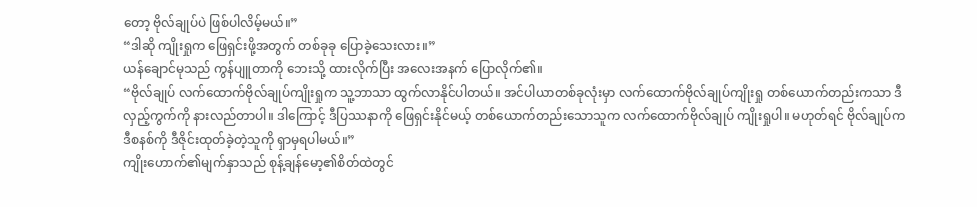တော့ ဗိုလ်ချုပ်ပဲ ဖြစ်ပါလိမ့်မယ်။”
“ဒါဆို ကျိုးရှုက ဖြေရှင်းဖို့အတွက် တစ်ခုခု ပြောခဲ့သေးလား။”
ယန်ချောင်မုသည် ကွန်ပျူတာကို ဘေးသို့ ထားလိုက်ပြီး အလေးအနက် ပြောလိုက်၏။
“ဗိုလ်ချုပ် လက်ထောက်ဗိုလ်ချုပ်ကျိုးရှုက သူ့ဘာသာ ထွက်လာနိုင်ပါတယ်။ အင်ပါယာတစ်ခုလုံးမှာ လက်ထောက်ဗိုလ်ချုပ်ကျိုးရှု တစ်ယောက်တည်းကသာ ဒီလှည့်ကွက်ကို နားလည်တာပါ။ ဒါကြောင့် ဒီပြဿနာကို ဖြေရှင်းနိုင်မယ့် တစ်ယောက်တည်းသောသူက လက်ထောက်ဗိုလ်ချုပ် ကျိုးရှုပါ။ မဟုတ်ရင် ဗိုလ်ချုပ်က ဒီစနစ်ကို ဒီဇိုင်းထုတ်ခဲ့တဲ့သူကို ရှာမှရပါမယ်။”
ကျိုးဟောက်၏မျက်နှာသည် စုန့်ချန်မော့၏စိတ်ထဲတွင်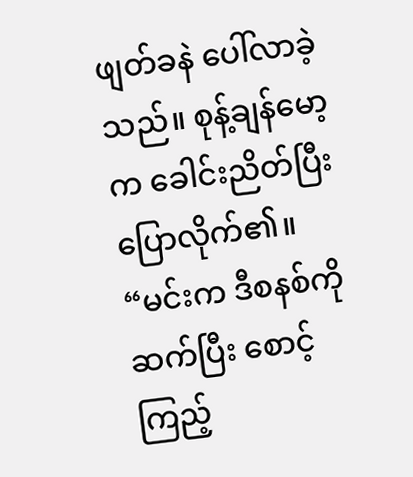ဖျတ်ခနဲ ပေါ်လာခဲ့သည်။ စုန့်ချန်မော့က ခေါင်းညိတ်ပြီး ပြောလိုက်၏။
“မင်းက ဒီစနစ်ကို ဆက်ပြီး စောင့်ကြည့်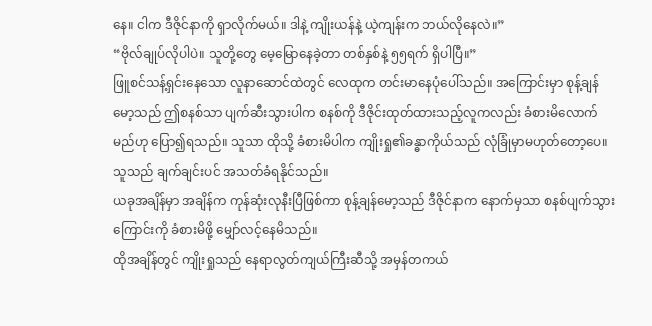နေ။ ငါက ဒီဇိုင်နာကို ရှာလိုက်မယ်။ ဒါနဲ့ ကျိုးယန်နဲ့ ယဲ့ကျန်းက ဘယ်လိုနေလဲ။”
“ဗိုလ်ချုပ်လိုပါပဲ။ သူတို့တွေ မေ့မြောနေခဲ့တာ တစ်နှစ်နဲ့ ၅၅ရက် ရှိပါပြီ။”
ဖြူစင်သန့်ရှင်းနေသော လူနာဆောင်ထဲတွင် လေထုက တင်းမာနေပုံပေါ်သည်။ အကြောင်းမှာ စုန့်ချန်မော့သည် ဤစနစ်သာ ပျက်ဆီးသွားပါက စနစ်ကို ဒီဇိုင်းထုတ်ထားသည့်လူကလည်း ခံစားမိလောက်မည်ဟု ပြော၍ရသည်။ သူသာ ထိုသို့ ခံစားမိပါက ကျိုးရှု၏ခန္ဓာကိုယ်သည် လုံခြုံမှာမဟုတ်တော့ပေ။ သူသည် ချက်ချင်းပင် အသတ်ခံရနိုင်သည်။
ယခုအချိန်မှာ အချိန်က ကုန်ဆုံးလုနီးပြီဖြစ်ကာ စုန့်ချန်မော့သည် ဒီဇိုင်နာက နောက်မှသာ စနစ်ပျက်သွားကြောင်းကို ခံစားမိဖို့ မျှော်လင့်နေမိသည်။
ထိုအချိန်တွင် ကျိုးရှုသည် နေရာလွတ်ကျယ်ကြီးဆီသို့ အမှန်တကယ်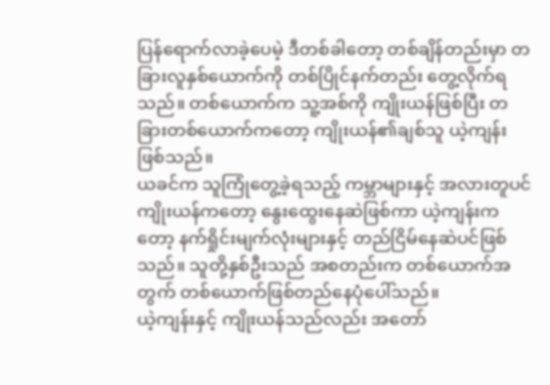ပြန်ရောက်လာခဲ့ပေမဲ့ ဒီတစ်ခါတော့ တစ်ချိန်တည်းမှာ တခြားလူနှစ်ယောက်ကို တစ်ပြိုင်နက်တည်း တွေ့လိုက်ရသည်။ တစ်ယောက်က သူ့အစ်ကို ကျိုးယန်ဖြစ်ပြီး တခြားတစ်ယောက်ကတော့ ကျိုးယန်၏ချစ်သူ ယဲ့ကျန်းဖြစ်သည်။
ယခင်က သူကြုံတွေ့ခဲ့ရသည့် ကမ္ဘာများနှင့် အလားတူပင် ကျိုးယန်ကတော့ နွေးထွေးနေဆဲဖြစ်ကာ ယဲ့ကျန်းကတော့ နက်ရှိုင်းမျက်လုံးများနှင့် တည်ငြိမ်နေဆဲပင်ဖြစ်သည်။ သူတို့နှစ်ဦးသည် အစတည်းက တစ်ယောက်အတွက် တစ်ယောက်ဖြစ်တည်နေပုံပေါ်သည်။
ယဲ့ကျန်းနှင့် ကျိုးယန်သည်လည်း အတော်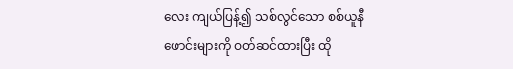လေး ကျယ်ပြန့်၍ သစ်လွင်သော စစ်ယူနီဖောင်းများကို ဝတ်ဆင်ထားပြီး ထို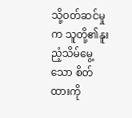သို့ဝတ်ဆင်မှုက သူတို့၏နူးညံ့သိမ်မွေ့သော စိတ်ထားကို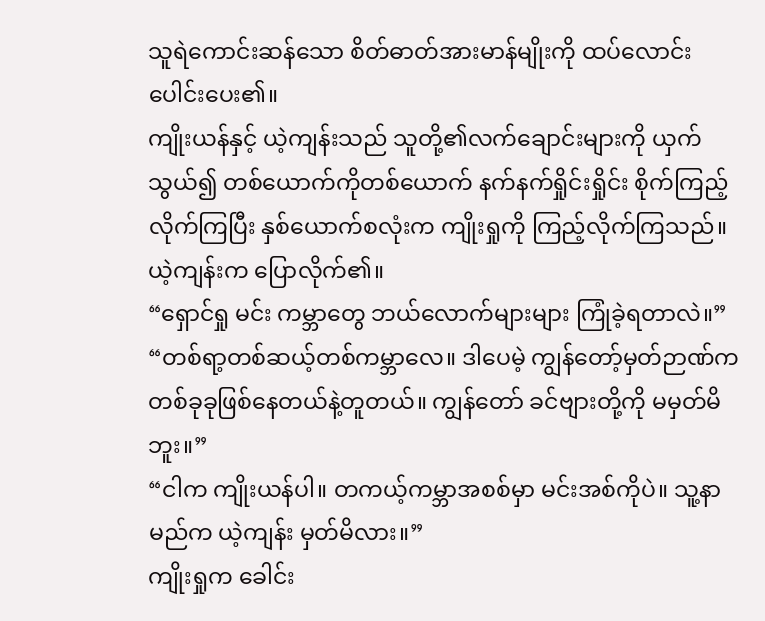သူရဲကောင်းဆန်သော စိတ်ဓာတ်အားမာန်မျိုးကို ထပ်လောင်းပေါင်းပေး၏။
ကျိုးယန်နှင့် ယဲ့ကျန်းသည် သူတို့၏လက်ချောင်းများကို ယှက်သွယ်၍ တစ်ယောက်ကိုတစ်ယောက် နက်နက်ရှိုင်းရှိုင်း စိုက်ကြည့်လိုက်ကြပြီး နှစ်ယောက်စလုံးက ကျိုးရှုကို ကြည့်လိုက်ကြသည်။ ယဲ့ကျန်းက ပြောလိုက်၏။
“ရှောင်ရှု မင်း ကမ္ဘာတွေ ဘယ်လောက်များများ ကြုံခဲ့ရတာလဲ။”
“တစ်ရာ့တစ်ဆယ့်တစ်ကမ္ဘာလေ။ ဒါပေမဲ့ ကျွန်တော့်မှတ်ဉာဏ်က တစ်ခုခုဖြစ်နေတယ်နဲ့တူတယ်။ ကျွန်တော် ခင်ဗျားတို့ကို မမှတ်မိဘူး။”
“ငါက ကျိုးယန်ပါ။ တကယ့်ကမ္ဘာအစစ်မှာ မင်းအစ်ကိုပဲ။ သူ့နာမည်က ယဲ့ကျန်း မှတ်မိလား။”
ကျိုးရှုက ခေါင်း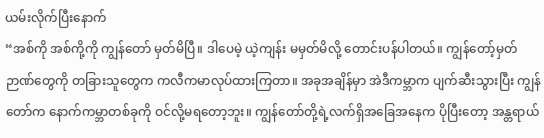ယမ်းလိုက်ပြီးနောက်
“အစ်ကို အစ်ကို့ကို ကျွန်တော် မှတ်မိပြီ။ ဒါပေမဲ့ ယဲ့ကျန်း မမှတ်မိလို့ တောင်းပန်ပါတယ်။ ကျွန်တော့်မှတ်ဉာဏ်တွေကို တခြားသူတွေက ကလီကမာလုပ်ထားကြတာ။ အခုအချိန်မှာ အဲဒီကမ္ဘာက ပျက်ဆီးသွားပြီး ကျွန်တော်က နောက်ကမ္ဘာတစ်ခုကို ဝင်လို့မရတော့ဘူး။ ကျွန်တော်တို့ရဲ့လက်ရှိအခြေအနေက ပိုပြီးတော့ အန္တရာယ်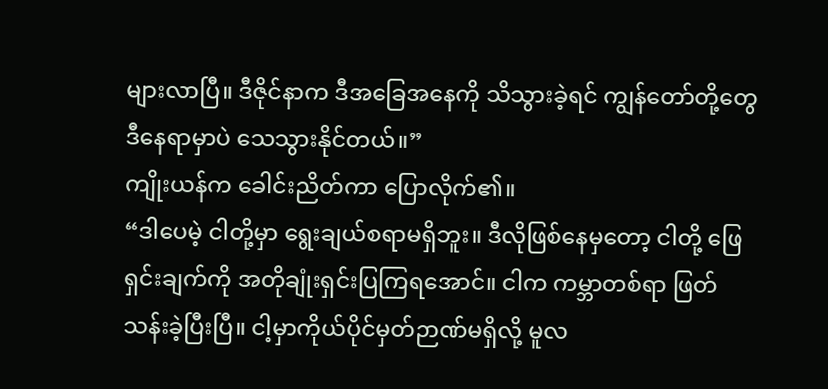များလာပြီ။ ဒီဇိုင်နာက ဒီအခြေအနေကို သိသွားခဲ့ရင် ကျွန်တော်တို့တွေ ဒီနေရာမှာပဲ သေသွားနိုင်တယ်။”
ကျိုးယန်က ခေါင်းညိတ်ကာ ပြောလိုက်၏။
“ဒါပေမဲ့ ငါတို့မှာ ရွေးချယ်စရာမရှိဘူး။ ဒီလိုဖြစ်နေမှတော့ ငါတို့ ဖြေရှင်းချက်ကို အတိုချုံးရှင်းပြကြရအောင်။ ငါက ကမ္ဘာတစ်ရာ ဖြတ်သန်းခဲ့ပြီးပြီ။ ငါ့မှာကိုယ်ပိုင်မှတ်ဉာဏ်မရှိလို့ မူလ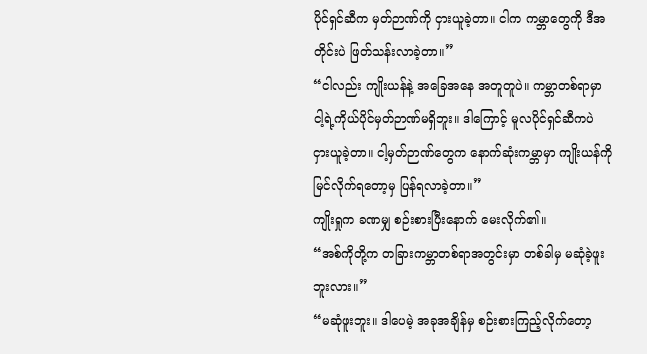ပိုင်ရှင်ဆီက မှတ်ဉာဏ်ကို ငှားယူခဲ့တာ။ ငါက ကမ္ဘာတွေကို ဒီအတိုင်းပဲ ဖြတ်သန်းလာခဲ့တာ။”
“ငါလည်း ကျိုးယန်နဲ့ အခြေအနေ အတူတူပဲ။ ကမ္ဘာတစ်ရာမှာ ငါ့ရဲ့ကိုယ်ပိုင်မှတ်ဉာဏ်မရှိဘူး။ ဒါကြောင့် မူလပိုင်ရှင်ဆီကပဲ ငှားယူခဲ့တာ။ ငါ့မှတ်ဉာဏ်တွေက နောက်ဆုံးကမ္ဘာမှာ ကျိုးယန်ကို မြင်လိုက်ရတော့မှ ပြန်ရလာခဲ့တာ။”
ကျိုးရှုက ခဏမျှ စဉ်းစားပြီးနောက် မေးလိုက်၏။
“အစ်ကိုတို့က တခြားကမ္ဘာတစ်ရာအတွင်းမှာ တစ်ခါမှ မဆုံခဲ့ဖူးဘူးလား။”
“မဆုံဖူးဘူး။ ဒါပေမဲ့ အခုအချိန်မှ စဉ်းစားကြည့်လိုက်တော့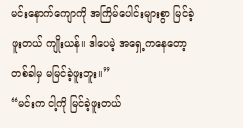မင်းနောက်ကျောကို အကြိမ်ပေါင်းများစွာ မြင်ခဲ့ဖူးတယ် ကျိုးယန်။ ဒါပေမဲ့ အရှေ့ကနေတော့ တစ်ခါမှ မမြင်ခဲ့ဖူးဘူး။”
“မင်းက ငါ့ကို မြင်ခဲ့ဖူးတယ်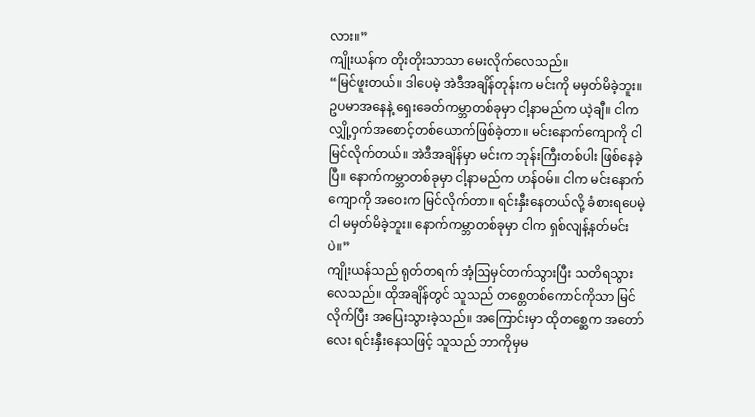လား။”
ကျိုးယန်က တိုးတိုးသာသာ မေးလိုက်လေသည်။
“မြင်ဖူးတယ်။ ဒါပေမဲ့ အဲဒီအချိန်တုန်းက မင်းကို မမှတ်မိခဲ့ဘူး။ ဥပမာအနေနဲ့ ရှေးခေတ်ကမ္ဘာတစ်ခုမှာ ငါ့နာမည်က ယဲ့ချီ။ ငါက လျှို့ဝှက်အစောင့်တစ်ယောက်ဖြစ်ခဲ့တာ။ မင်းနောက်ကျောကို ငါ မြင်လိုက်တယ်။ အဲဒီအချိန်မှာ မင်းက ဘုန်းကြီးတစ်ပါး ဖြစ်နေခဲ့ပြီ။ နောက်ကမ္ဘာတစ်ခုမှာ ငါ့နာမည်က ဟန်ဝမ်။ ငါက မင်းနောက်ကျောကို အဝေးက မြင်လိုက်တာ။ ရင်းနှီးနေတယ်လို့ ခံစားရပေမဲ့ ငါ မမှတ်မိခဲ့ဘူး။ နောက်ကမ္ဘာတစ်ခုမှာ ငါက ရှစ်လျန့်နတ်မင်း ပဲ။”
ကျိုးယန်သည် ရုတ်တရက် အံ့ဩမှင်တက်သွားပြီး သတိရသွားလေသည်။ ထိုအချိန်တွင် သူသည် တစ္တေတစ်ကောင်ကိုသာ မြင်လိုက်ပြီး အပြေးသွားခဲ့သည်။ အကြောင်းမှာ ထိုတစ္ဆေက အတော်လေး ရင်းနှီးနေသဖြင့် သူသည် ဘာကိုမှမ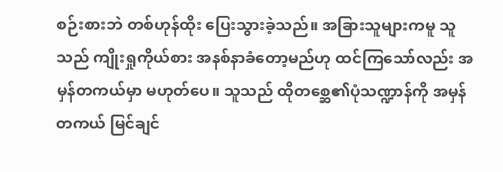စဉ်းစားဘဲ တစ်ဟုန်ထိုး ပြေးသွားခဲ့သည်။ အခြားသူများကမူ သူသည် ကျိုးရှုကိုယ်စား အနစ်နာခံတော့မည်ဟု ထင်ကြသော်လည်း အမှန်တကယ်မှာ မဟုတ်ပေ။ သူသည် ထိုတစ္ဆေ၏ပုံသဏ္ဍာန်ကို အမှန်တကယ် မြင်ချင်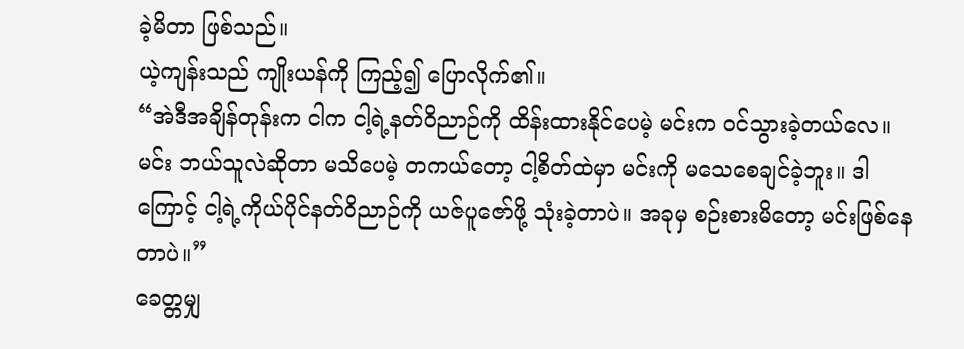ခဲ့မိတာ ဖြစ်သည်။
ယဲ့ကျန်းသည် ကျိုးယန်ကို ကြည့်၍ ပြောလိုက်၏။
“အဲဒီအချိန်တုန်းက ငါက ငါ့ရဲ့နတ်ဝိညာဉ်ကို ထိန်းထားနိုင်ပေမဲ့ မင်းက ဝင်သွားခဲ့တယ်လေ။ မင်း ဘယ်သူလဲဆိုတာ မသိပေမဲ့ တကယ်တော့ ငါ့စိတ်ထဲမှာ မင်းကို မသေစေချင်ခဲ့ဘူး။ ဒါကြောင့် ငါ့ရဲ့ကိုယ်ပိုင်နတ်ဝိညာဉ်ကို ယဇ်ပူဇော်ဖို့ သုံးခဲ့တာပဲ။ အခုမှ စဉ်းစားမိတော့ မင်းဖြစ်နေတာပဲ။”
ခေတ္တမျှ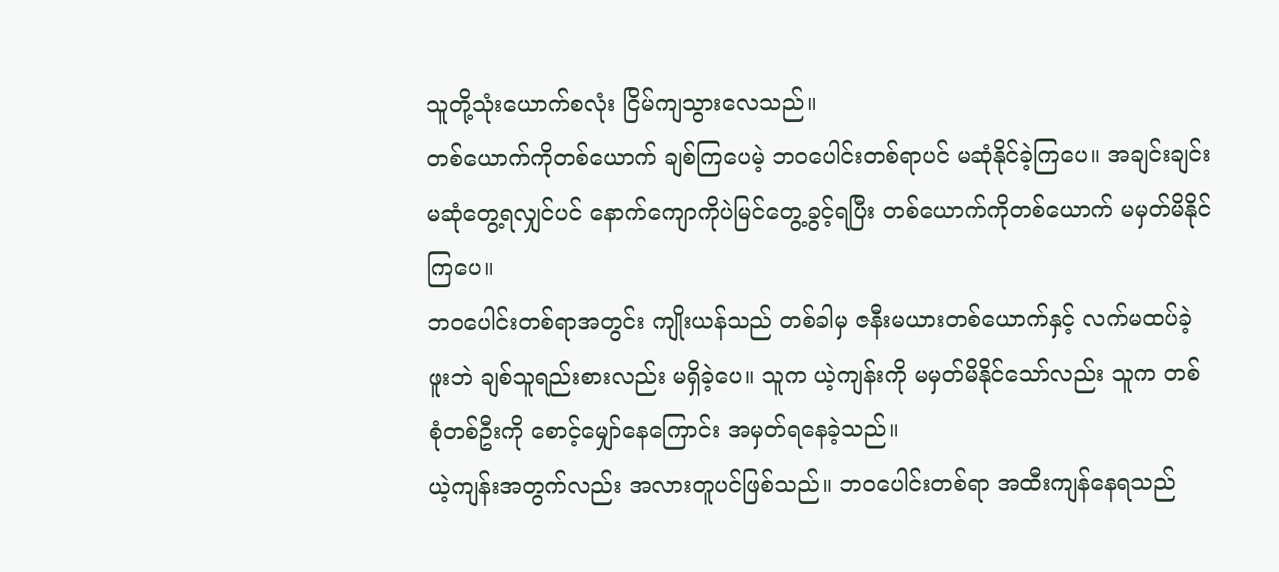သူတို့သုံးယောက်စလုံး ငြိမ်ကျသွားလေသည်။
တစ်ယောက်ကိုတစ်ယောက် ချစ်ကြပေမဲ့ ဘဝပေါင်းတစ်ရာပင် မဆုံနိုင်ခဲ့ကြပေ။ အချင်းချင်း မဆုံတွေ့ရလျှင်ပင် နောက်ကျောကိုပဲမြင်တွေ့ခွင့်ရပြီး တစ်ယောက်ကိုတစ်ယောက် မမှတ်မိနိုင်ကြပေ။
ဘဝပေါင်းတစ်ရာအတွင်း ကျိုးယန်သည် တစ်ခါမှ ဇနီးမယားတစ်ယောက်နှင့် လက်မထပ်ခဲ့ဖူးဘဲ ချစ်သူရည်းစားလည်း မရှိခဲ့ပေ။ သူက ယဲ့ကျန်းကို မမှတ်မိနိုင်သော်လည်း သူက တစ်စုံတစ်ဦးကို စောင့်မျှော်နေကြောင်း အမှတ်ရနေခဲ့သည်။
ယဲ့ကျန်းအတွက်လည်း အလားတူပင်ဖြစ်သည်။ ဘဝပေါင်းတစ်ရာ အထီးကျန်နေရသည်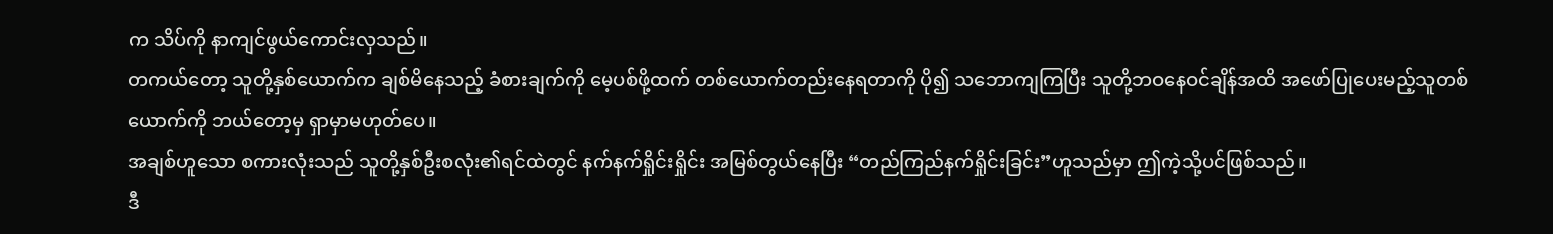က သိပ်ကို နာကျင်ဖွယ်ကောင်းလှသည်။
တကယ်တော့ သူတို့နှစ်ယောက်က ချစ်မိနေသည့် ခံစားချက်ကို မေ့ပစ်ဖို့ထက် တစ်ယောက်တည်းနေရတာကို ပို၍ သဘောကျကြပြီး သူတို့ဘဝနေဝင်ချိန်အထိ အဖော်ပြုပေးမည့်သူတစ်ယောက်ကို ဘယ်တော့မှ ရှာမှာမဟုတ်ပေ။
အချစ်ဟူသော စကားလုံးသည် သူတို့နှစ်ဦးစလုံး၏ရင်ထဲတွင် နက်နက်ရှိုင်းရှိုင်း အမြစ်တွယ်နေပြီး “တည်ကြည်နက်ရှိုင်းခြင်း”ဟူသည်မှာ ဤကဲ့သို့ပင်ဖြစ်သည်။
ဒီ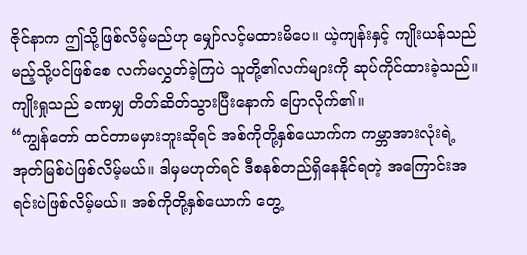ဇိုင်နာက ဤသို့ဖြစ်လိမ့်မည်ဟု မျှော်လင့်မထားမိပေ။ ယဲ့ကျန်းနှင့် ကျိုးယန်သည် မည့်သို့ပင်ဖြစ်စေ လက်မလွှတ်ခဲ့ကြပဲ သူတို့၏လက်များကို ဆုပ်ကိုင်ထားခဲ့သည်။
ကျိုးရှုသည် ခဏမျှ တိတ်ဆိတ်သွားပြီးနောက် ပြောလိုက်၏။
“ကျွန်တော် ထင်တာမမှားဘူးဆိုရင် အစ်ကိုတို့နှစ်ယောက်က ကမ္ဘာအားလုံးရဲ့အုတ်မြစ်ပဲဖြစ်လိမ့်မယ်။ ဒါမှမဟုတ်ရင် ဒီစနစ်တည်ရှိနေနိုင်ရတဲ့ အကြောင်းအရင်းပဲဖြစ်လိမ့်မယ်။ အစ်ကိုတို့နှစ်ယောက် တွေ့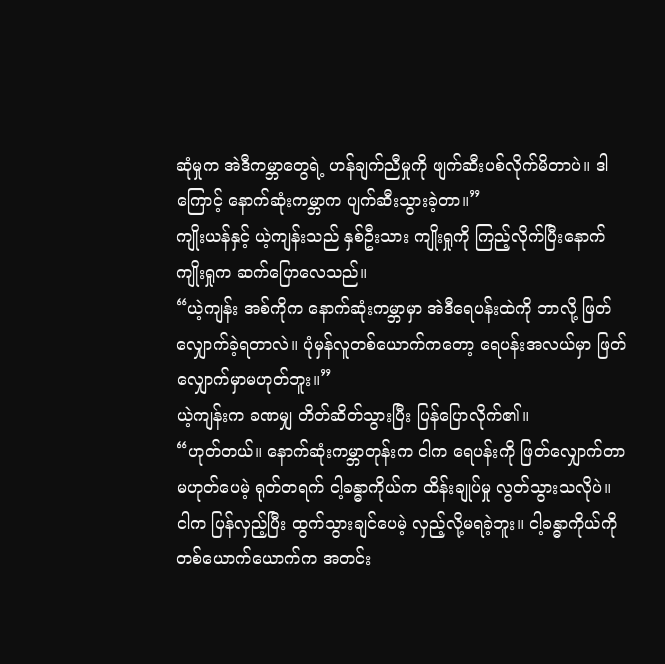ဆုံမှုက အဲဒီကမ္ဘာတွေရဲ့ ဟန်ချက်ညီမှုကို ဖျက်ဆီးပစ်လိုက်မိတာပဲ။ ဒါကြောင့် နောက်ဆုံးကမ္ဘာက ပျက်ဆီးသွားခဲ့တာ။”
ကျိုးယန်နှင့် ယဲ့ကျန်းသည် နှစ်ဦးသား ကျိုးရှုကို ကြည့်လိုက်ပြီးနောက် ကျိုးရှုက ဆက်ပြောလေသည်။
“ယဲ့ကျန်း အစ်ကိုက နောက်ဆုံးကမ္ဘာမှာ အဲဒီရေပန်းထဲကို ဘာလို့ ဖြတ်လျှောက်ခဲ့ရတာလဲ။ ပုံမှန်လူတစ်ယောက်ကတော့ ရေပန်းအလယ်မှာ ဖြတ်လျှောက်မှာမဟုတ်ဘူး။”
ယဲ့ကျန်းက ခဏမျှ တိတ်ဆိတ်သွားပြီး ပြန်ပြောလိုက်၏။
“ဟုတ်တယ်။ နောက်ဆုံးကမ္ဘာတုန်းက ငါက ရေပန်းကို ဖြတ်လျှောက်တာ မဟုတ်ပေမဲ့ ရုတ်တရက် ငါ့ခန္ဓာကိုယ်က ထိန်းချုပ်မှု လွတ်သွားသလိုပဲ။ ငါက ပြန်လှည့်ပြီး ထွက်သွားချင်ပေမဲ့ လှည့်လို့မရခဲ့ဘူး။ ငါ့ခန္ဓာကိုယ်ကို တစ်ယောက်ယောက်က အတင်း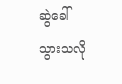ဆွဲခေါ်သွားသလို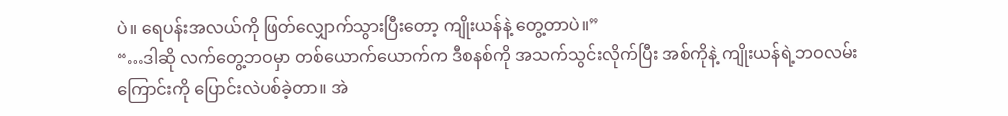ပဲ။ ရေပန်းအလယ်ကို ဖြတ်လျှောက်သွားပြီးတော့ ကျိုးယန်နဲ့ တွေ့တာပဲ။”
“…ဒါဆို လက်တွေ့ဘဝမှာ တစ်ယောက်ယောက်က ဒီစနစ်ကို အသက်သွင်းလိုက်ပြီး အစ်ကိုနဲ့ ကျိုးယန်ရဲ့ဘဝလမ်းကြောင်းကို ပြောင်းလဲပစ်ခဲ့တာ။ အဲ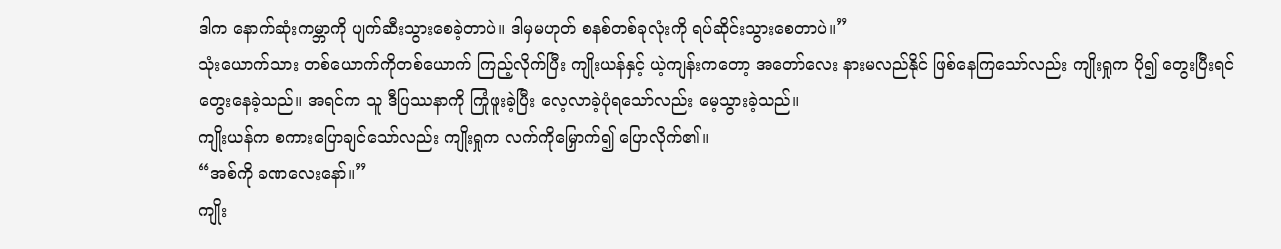ဒါက နောက်ဆုံးကမ္ဘာကို ပျက်ဆီးသွားစေခဲ့တာပဲ။ ဒါမှမဟုတ် စနစ်တစ်ခုလုံးကို ရပ်ဆိုင်းသွားစေတာပဲ။”
သုံးယောက်သား တစ်ယောက်ကိုတစ်ယောက် ကြည့်လိုက်ပြီး ကျိုးယန်နှင့် ယဲ့ကျန်းကတော့ အတော်လေး နားမလည်နိုင် ဖြစ်နေကြသော်လည်း ကျိုးရှုက ပို၍ တွေးပြီးရင် တွေးနေခဲ့သည်။ အရင်က သူ ဒီပြဿနာကို ကြုံဖူးခဲ့ပြီး လေ့လာခဲ့ပုံရသော်လည်း မေ့သွားခဲ့သည်။
ကျိုးယန်က စကားပြောချင်သော်လည်း ကျိုးရှုက လက်ကိုမြှောက်၍ ပြောလိုက်၏။
“အစ်ကို ခဏလေးနော်။”
ကျိုး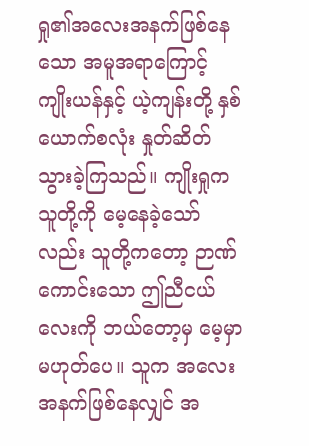ရှု၏အလေးအနက်ဖြစ်နေသော အမူအရာကြောင့် ကျိုးယန်နှင့် ယဲ့ကျန်းတို့ နှစ်ယောက်စလုံး နှုတ်ဆိတ်သွားခဲ့ကြသည်။ ကျိုးရှုက သူတို့ကို မေ့နေခဲ့သော်လည်း သူတို့ကတော့ ဉာဏ်ကောင်းသော ဤညီငယ်လေးကို ဘယ်တော့မှ မေ့မှာမဟုတ်ပေ။ သူက အလေးအနက်ဖြစ်နေလျှင် အ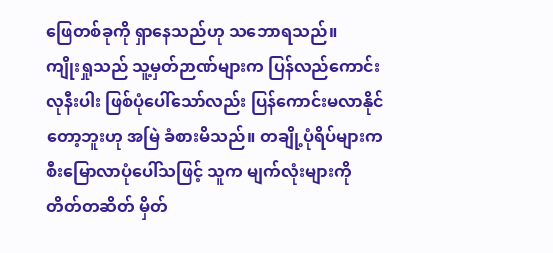ဖြေတစ်ခုကို ရှာနေသည်ဟု သဘောရသည်။
ကျိုးရှုသည် သူ့မှတ်ဉာဏ်များက ပြန်လည်ကောင်းလုနီးပါး ဖြစ်ပုံပေါ်သော်လည်း ပြန်ကောင်းမလာနိုင်တော့ဘူးဟု အမြဲ ခံစားမိသည်။ တချို့ပုံရိပ်များက စီးမြောလာပုံပေါ်သဖြင့် သူက မျက်လုံးများကို တိတ်တဆိတ် မှိတ်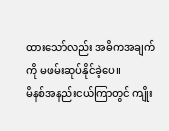ထားသော်လည်း အဓိကအချက်ကို မဖမ်းဆုပ်နိုင်ခဲ့ပေ။
မိနစ်အနည်းငယ်ကြာတွင် ကျိုး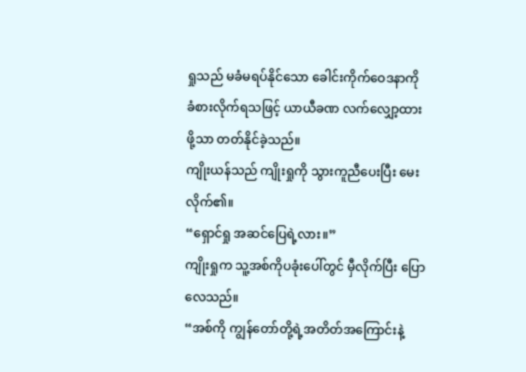ရှုသည် မခံမရပ်နိုင်သော ခေါင်းကိုက်ဝေဒနာကို ခံစားလိုက်ရသဖြင့် ယာယီခဏ လက်လျှော့ထားဖို့သာ တတ်နိုင်ခဲ့သည်။
ကျိုးယန်သည် ကျိုးရှုကို သွားကူညီပေးပြီး မေးလိုက်၏။
“ရှောင်ရှု အဆင်ပြေရဲ့လား။”
ကျိုးရှုက သူ့အစ်ကိုပခုံးပေါ်တွင် မှီလိုက်ပြီး ပြောလေသည်။
“အစ်ကို ကျွန်တော်တို့ရဲ့အတိတ်အကြောင်းနဲ့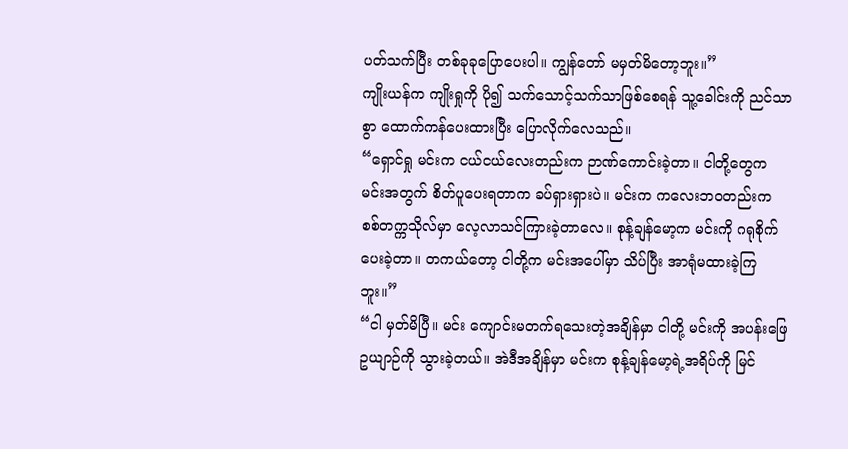ပတ်သက်ပြီး တစ်ခုခုပြောပေးပါ။ ကျွန်တော် မမှတ်မိတော့ဘူး။”
ကျိုးယန်က ကျိုးရှုကို ပို၍ သက်သောင့်သက်သာဖြစ်စေရန် သူ့ခေါင်းကို ညင်သာစွာ ထောက်ကန်ပေးထားပြီး ပြောလိုက်လေသည်။
“ရှောင်ရှု မင်းက ငယ်ငယ်လေးတည်းက ဉာဏ်ကောင်းခဲ့တာ။ ငါတို့တွေက မင်းအတွက် စိတ်ပူပေးရတာက ခပ်ရှားရှားပဲ။ မင်းက ကလေးဘဝတည်းက စစ်တက္ကသိုလ်မှာ လေ့လာသင်ကြားခဲ့တာလေ။ စုန့်ချန်မော့က မင်းကို ဂရုစိုက်ပေးခဲ့တာ။ တကယ်တော့ ငါတို့က မင်းအပေါ်မှာ သိပ်ပြီး အာရုံမထားခဲ့ကြဘူး။”
“ငါ မှတ်မိပြီ။ မင်း ကျောင်းမတက်ရသေးတဲ့အချိန်မှာ ငါတို့ မင်းကို အပန်းဖြေဥယျာဉ်ကို သွားခဲ့တယ်။ အဲဒီအချိန်မှာ မင်းက စုန့်ချန်မော့ရဲ့အရိပ်ကို မြင်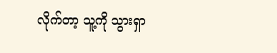လိုက်တာ့ သူ့ကို သွားရှာ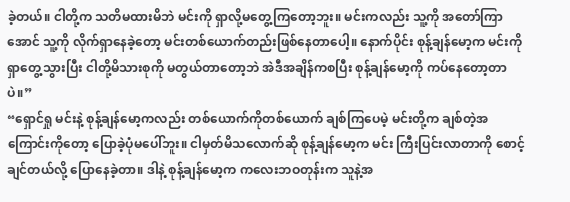ခဲ့တယ်။ ငါတို့က သတိမထားမိဘဲ မင်းကို ရှာလို့မတွေ့ကြတော့ဘူး။ မင်းကလည်း သူ့ကို အတော်ကြာအောင် သူ့ကို လိုက်ရှာနေခဲ့တော့ မင်းတစ်ယောက်တည်းဖြစ်နေတာပေါ့။ နောက်ပိုင်း စုန့်ချန်မော့က မင်းကို ရှာတွေ့သွားပြီး ငါတို့မိသားစုကို မတွယ်တာတော့ဘဲ အဲဒီအချိန်ကစပြီး စုန့်ချန်မော့ကို ကပ်နေတော့တာပဲ။”
“ရှောင်ရှု မင်းနဲ့ စုန့်ချန်မော့ကလည်း တစ်ယောက်ကိုတစ်ယောက် ချစ်ကြပေမဲ့ မင်းတို့က ချစ်တဲ့အကြောင်းကိုတော့ ပြောခဲ့ပုံမပေါ်ဘူး။ ငါမှတ်မိသလောက်ဆို စုန့်ချန်မော့က မင်း ကြီးပြင်းလာတာကို စောင့်ချင်တယ်လို့ ပြောနေခဲ့တာ။ ဒါနဲ့ စုန့်ချန်မော့က ကလေးဘဝတုန်းက သူနဲ့အ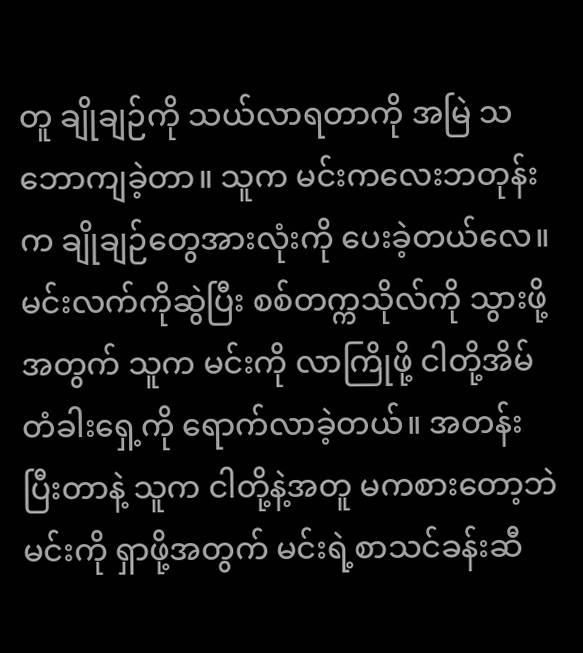တူ ချိုချဉ်ကို သယ်လာရတာကို အမြဲ သဘောကျခဲ့တာ။ သူက မင်းကလေးဘတုန်းက ချိုချဉ်တွေအားလုံးကို ပေးခဲ့တယ်လေ။ မင်းလက်ကိုဆွဲပြီး စစ်တက္ကသိုလ်ကို သွားဖို့အတွက် သူက မင်းကို လာကြိုဖို့ ငါတို့အိမ်တံခါးရှေ့ကို ရောက်လာခဲ့တယ်။ အတန်းပြီးတာနဲ့ သူက ငါတို့နဲ့အတူ မကစားတော့ဘဲ မင်းကို ရှာဖို့အတွက် မင်းရဲ့စာသင်ခန်းဆီ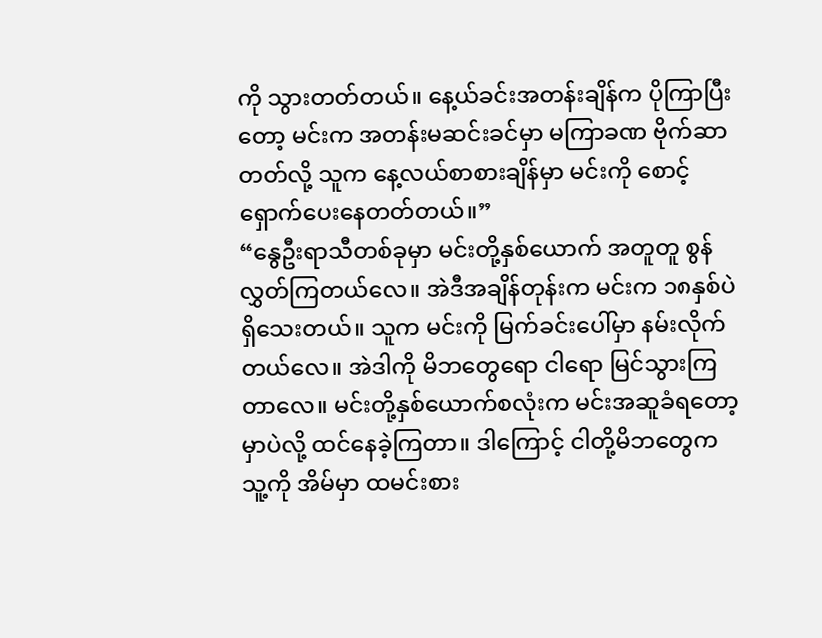ကို သွားတတ်တယ်။ နေ့ယ်ခင်းအတန်းချိန်က ပိုကြာပြီးတော့ မင်းက အတန်းမဆင်းခင်မှာ မကြာခဏ ဗိုက်ဆာတတ်လို့ သူက နေ့လယ်စာစားချိန်မှာ မင်းကို စောင့်ရှောက်ပေးနေတတ်တယ်။”
“နွေဦးရာသီတစ်ခုမှာ မင်းတို့နှစ်ယောက် အတူတူ စွန်လွှတ်ကြတယ်လေ။ အဲဒီအချိန်တုန်းက မင်းက ၁၈နှစ်ပဲ ရှိသေးတယ်။ သူက မင်းကို မြက်ခင်းပေါ်မှာ နမ်းလိုက်တယ်လေ။ အဲဒါကို မိဘတွေရော ငါရော မြင်သွားကြတာလေ။ မင်းတို့နှစ်ယောက်စလုံးက မင်းအဆူခံရတော့မှာပဲလို့ ထင်နေခဲ့ကြတာ။ ဒါကြောင့် ငါတို့မိဘတွေက သူ့ကို အိမ်မှာ ထမင်းစား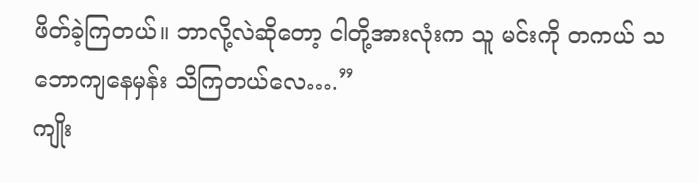ဖိတ်ခဲ့ကြတယ်။ ဘာလို့လဲဆိုတော့ ငါတို့အားလုံးက သူ မင်းကို တကယ် သဘောကျနေမှန်း သိကြတယ်လေ….”
ကျိုး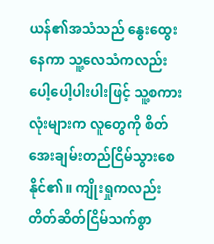ယန်၏အသံသည် နွေးထွေးနေကာ သူ့လေသံကလည်း ပေါ့ပေါ့ပါးပါးဖြင့် သူ့စကားလုံးများက လူတွေကို စိတ်အေးချမ်းတည်ငြိမ်သွားစေနိုင်၏။ ကျိုးရှုကလည်း တိတ်ဆိတ်ငြိမ်သက်စွာ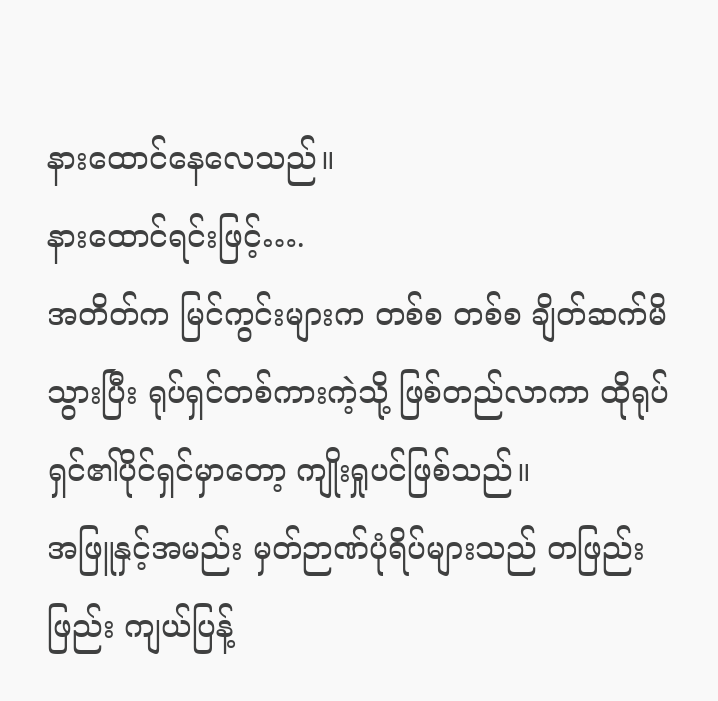နားထောင်နေလေသည်။
နားထောင်ရင်းဖြင့်….
အတိတ်က မြင်ကွင်းများက တစ်စ တစ်စ ချိတ်ဆက်မိသွားပြီး ရုပ်ရှင်တစ်ကားကဲ့သို့ ဖြစ်တည်လာကာ ထိုရုပ်ရှင်၏ပိုင်ရှင်မှာတော့ ကျိုးရှုပင်ဖြစ်သည်။
အဖြူနှင့်အမည်း မှတ်ဉာဏ်ပုံရိပ်များသည် တဖြည်းဖြည်း ကျယ်ပြန့်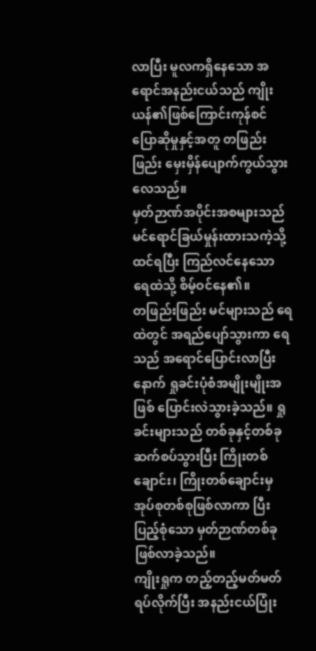လာပြီး မူလကရှိနေသော အရောင်အနည်းငယ်သည် ကျိုးယန်၏ဖြစ်ကြောင်းကုန်စင် ပြောဆိုမှုနှင့်အတူ တဖြည်းဖြည်း မှေးမှိန်ပျောက်ကွယ်သွားလေသည်။
မှတ်ဉာဏ်အပိုင်းအစများသည် မင်ရောင်ခြယ်မှုန်းထားသကဲ့သို့ ထင်ရပြီး ကြည်လင်နေသော ရေထဲသို့ စိမ့်ဝင်နေ၏။
တဖြည်းဖြည်း မင်များသည် ရေထဲတွင် အရည်ပျော်သွားကာ ရေသည် အရောင်ပြောင်းလာပြီးနောက် ရှုခင်းပုံစံအမျိုးမျိုးအဖြစ် ပြောင်းလဲသွားခဲ့သည်။ ရှုခင်းများသည် တစ်ခုနှင့်တစ်ခု ဆက်စပ်သွားပြီး ကြိုးတစ်ချောင်း၊ ကြိုးတစ်ချောင်းမှ အုပ်စုတစ်စုဖြစ်လာကာ ပြီးပြည့်စုံသော မှတ်ဉာဏ်တစ်ခု ဖြစ်လာခဲ့သည်။
ကျိုးရှုက တည့်တည့်မတ်မတ် ရပ်လိုက်ပြီး အနည်းငယ်ပြုံး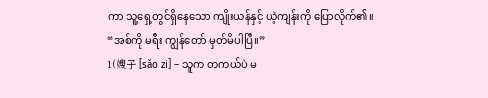ကာ သူ့ရှေ့တွင်ရှိနေသော ကျိုးယန်နှင့် ယဲ့ကျန်းကို ပြောလိုက်၏။
“အစ်ကို မရီး ကျွန်တော် မှတ်မိပါပြီ။”
1(嫂子 [sǎo zi] – သူက တကယ်ပဲ မ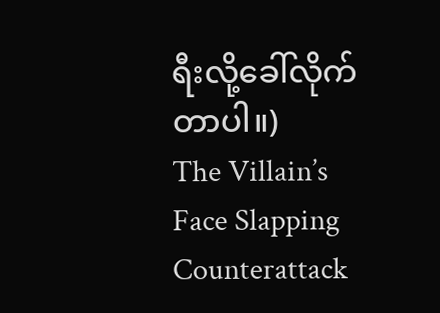ရီးလို့ခေါ်လိုက်တာပါ။)
The Villain’s Face Slapping Counterattack